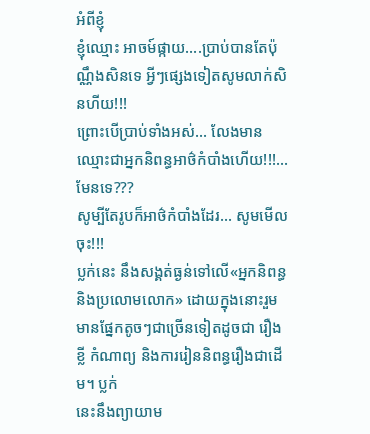អំពីខ្ញុំ
ខ្ញុំឈ្មោះ អាចម៍ផ្កាយ….ប្រាប់បានតែប៉ុណ្ណឹងសិនទេ អ្វីៗផ្សេងទៀតសូមលាក់សិនហីយ!!!
ព្រោះបើប្រាប់ទាំងអស់… លែងមានឈ្មោះជាអ្នកនិពន្ធអាថ៌កំបាំងហើយ!!!… មែនទេ???
សូម្បីតែរូបក៏អាថ៌កំបាំងដែរ… សូមមើលចុះ!!!
ប្លក់នេះ នឹងសង្គត់ធ្ងន់ទៅលើ«អ្នកនិពន្ធនិងប្រលោមលោក» ដោយក្នុងនោះរួម
មានផ្នែកតូចៗជាច្រើនទៀតដូចជា រឿងខ្លី កំណាព្យ និងការរៀននិពន្ធរឿងជាដើម។ ប្លក់
នេះនឹងព្យាយាម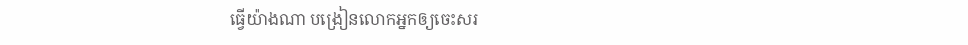ធ្វើយ៉ាងណា បង្រៀនលោកអ្នកឲ្យចេះសរ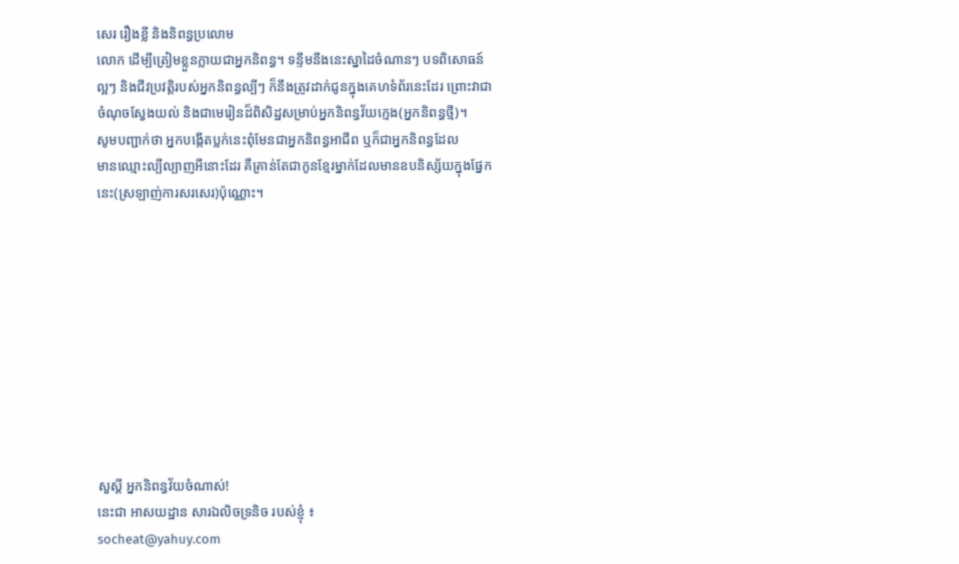សេរ រឿងខ្លី និងនិពន្ធប្រលោម
លោក ដើម្បីត្រៀមខ្លួនក្លាយជាអ្នកនិពន្ធ។ ទន្ទឹមនឹងនេះស្នាដៃចំណានៗ បទពិសោធន៍
ល្អៗ និងជីវប្រវត្តិរបស់អ្នកនិពន្ធល្បីៗ ក៏នឹងត្រូវដាក់ជូនក្នុងគេហទំព័រនេះដែរ ព្រោះវាជា
ចំណុចស្វែងយល់ និងជាមេរៀនដ៏ពិសិដ្ឋសម្រាប់អ្នកនិពន្ធវ័យក្មេង(អ្នកនិពន្ធថ្មី)។
សូមបញ្ជាក់ថា អ្នកបង្កើតប្លក់នេះពុំមែនជាអ្នកនិពន្ធអាជីព ឬក៏ជាអ្នកនិពន្ធដែល
មានឈ្មោះល្បីល្បាញអីនោះដែរ គឺគ្រាន់តែជាកូនខ្មែរម្នាក់ដែលមានឧបនិស្ស័យក្នុងផ្នែក
នេះ(ស្រឡាញ់ការសរសេរ)ប៉ុណ្ណោះ។










សួស្តី អ្នកនិពន្ធវ័យចំណាស់!
នេះជា អាសយដ្ឋាន សារឯលិចទ្រនិច របស់ខ្ញុំ ៖
socheat@yahuy.com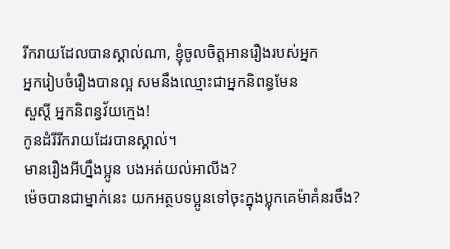រីករាយដែលបានស្គាល់ណា, ខ្ញុំចូលចិត្តអានរឿងរបស់អ្នក
អ្នករៀបចំរឿងបានល្អ សមនឹងឈ្មោះជាអ្នកនិពន្ធមែន
សួស្តី អ្នកនិពន្វវ័យក្មេង!
កូនដំរីរីករាយដែរបានស្គាល់។
មានរឿងអីហ្នឹងប្អូន បងអត់យល់អាលីង?
ម៉េចបានជាម្នាក់នេះ យកអត្ថបទប្អូនទៅចុះក្នុងប្លុកគេម៉ាគំនរចឹង?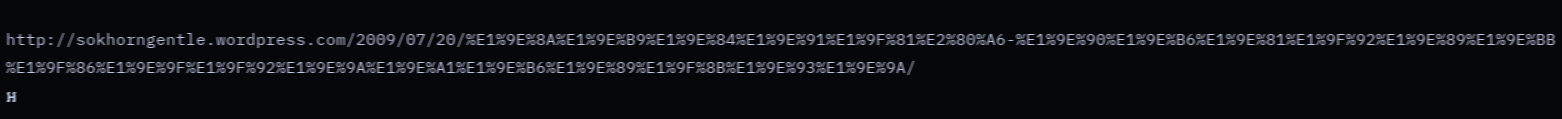http://sokhorngentle.wordpress.com/2009/07/20/%E1%9E%8A%E1%9E%B9%E1%9E%84%E1%9E%91%E1%9F%81%E2%80%A6-%E1%9E%90%E1%9E%B6%E1%9E%81%E1%9F%92%E1%9E%89%E1%9E%BB%E1%9F%86%E1%9E%9F%E1%9F%92%E1%9E%9A%E1%9E%A1%E1%9E%B6%E1%9E%89%E1%9F%8B%E1%9E%93%E1%9E%9A/
អ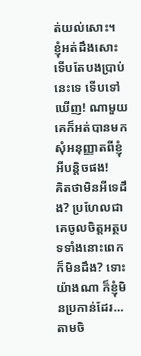ត់យល់សោះ។
ខ្ញុំអត់ដឹងសោះ ទើបតែបងប្រាប់នេះទេ ទើបទៅឃើញ! ណាមួយគេក៏អត់បានមកសុំអនុញ្ញាតពីខ្ញុំអីបន្តិចផង!
គិតថាមិនអីទេដឹង? ប្រហែលជាគេចូលចិត្តអត្ថបទទាំងនោះពេកក៏មិនដឹង? ទោះយ៉ាងណា ក៏ខ្ញុំមិនប្រកាន់ដែរ… តាមចិ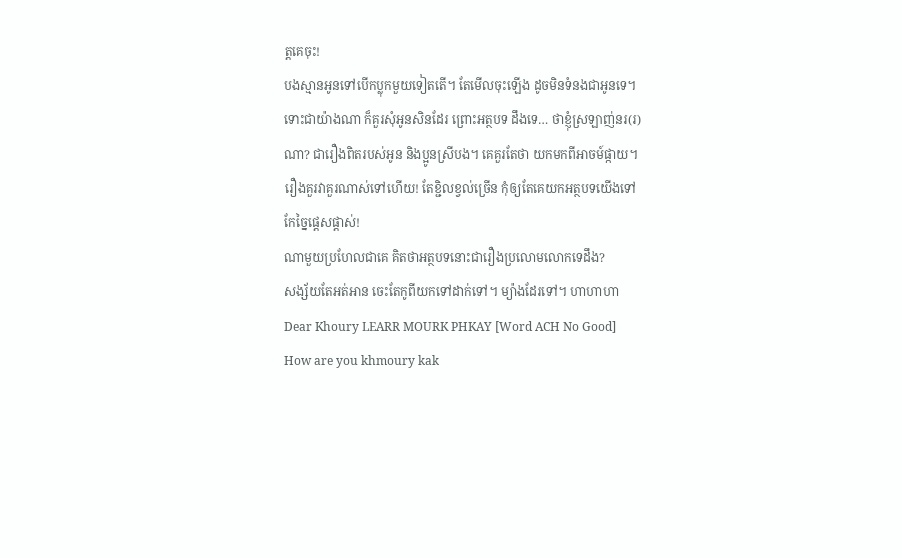ត្តគេចុះ!
បងស្មានអូនទៅបើកប្លុកមួយទៀតតើ។ តែមើលចុះឡើង ដូចមិនទំនងជាអូនទេ។ ទោះជាយ៉ាងណា ក៏គួរសុំអូនសិនដែរ ព្រោះអត្ថបទ ដឹងទេ… ថាខ្ញុំស្រឡាញ់នរ(រ)ណា? ជារឿងពិតរបស់អូន និងប្អូនស្រីបង។ គេគួរតែថា យកមកពីអាចម៍ផ្កាយ។
រឿងគួរវាគួរណាស់ទៅហើយ! តែខ្ជិលខ្វល់ច្រើន កុំឲ្យតែគេយកអត្ថបទយើងទៅកែច្នៃផ្តេសផ្តាស់!
ណាមួយប្រហែលជាគេ គិតថាអត្ថបទនោះជារឿងប្រលោមលោកទេដឹង?
សង្ស័យតែអត់អាន ចេះតែកូពីយកទៅដាក់ទៅ។ ម្យ៉ាងដែរទៅ។ ហាហាហា
Dear Khoury LEARR MOURK PHKAY [Word ACH No Good]
How are you khmoury kak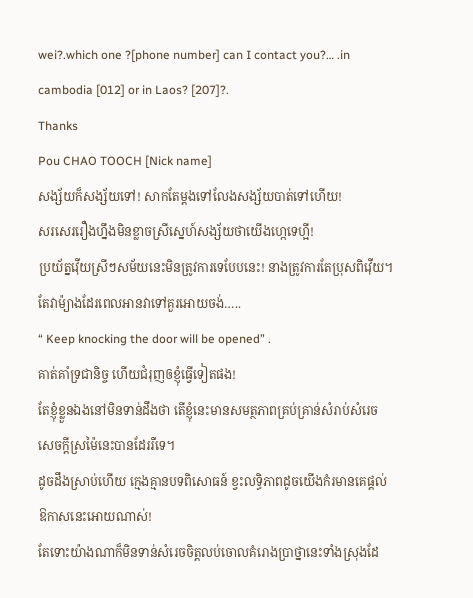wei?.which one ?[phone number] can I contact you?… .in cambodia [012] or in Laos? [207]?.
Thanks
Pou CHAO TOOCH [Nick name]
សង្ស័យក៏សង្ស័យទៅ! សាកតែម្តងទៅលែងសង្ស័យបាត់ទៅហើយ!
សរសេររឿងហ្នឹងមិនខ្លាចស្រីស្នេហ៍សង្ស័យថាយើងហ្កេទេហ្អី!
ប្រយ័ត្នវ៉ើយស្រីៗសម័យនេះមិនត្រូវការទេបែបនេះ! នាងត្រូវការតែប្រុសពិវ៉ើយ។
តែវាម៉្យាងដែរពេលអានវាទៅគួរអោយចង់…..
“ Keep knocking the door will be opened” .
គាត់គាំទ្រជានិច្ច ហើយជំរុញឲខ្ញុំធ្វើទៀតផង!
តែខ្ញុំខ្លួនឯងនៅមិនទាន់ដឹងថា តើខ្ញុំនេះមានសមត្ថភាពគ្រប់គ្រាន់សំរាប់សំរេច
សេចក្តីស្រម៉ៃនេះបានដែររឺទេ។
ដូចដឹងស្រាប់ហើយ ក្មេងគ្មានបទពិសោធន៍ ខ្វះលទ្ធិភាពដូចយើងកំរមានគេផ្តល់
ឱកាសនេះអោយណាស់!
តែទោះយ៉ាងណាក៏មិនទាន់សំរេចចិត្តលប់ចោលគំរោងប្រាថ្នានេះទាំងស្រុងដែ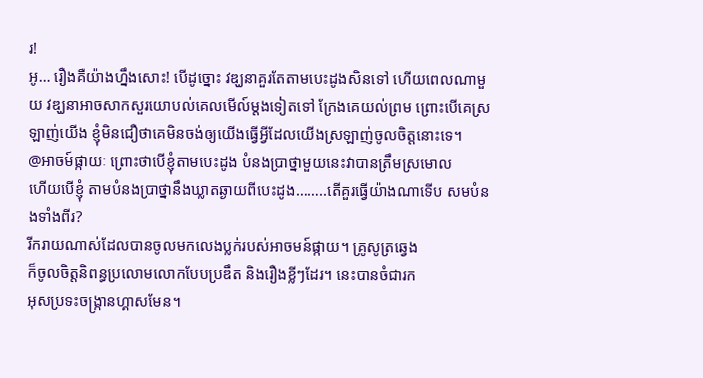រ!
អូ… រឿងគឺយ៉ាងហ្នឹងសោះ! បើដូច្នោះ វឌ្ឃនាគួរតែតាមបេះដូងសិនទៅ ហើយពេលណាមួយ វឌ្ឃនាអាចសាកសួរយោបល់គេលមើល៍ម្តងទៀតទៅ ក្រែងគេយល់ព្រម ព្រោះបើគេស្រឡាញ់យើង ខ្ញុំមិនជឿថាគេមិនចង់ឲ្យយើងធ្វើអ្វីដែលយើងស្រឡាញ់ចូលចិត្តនោះទេ។
@អាចម៍ផ្កាយៈ ព្រោះថាបើខ្ញុំតាមបេះដូង បំនងប្រាថ្នាមួយនេះវាបានត្រឹមស្រមោល
ហើយបើខ្ញុំ តាមបំនងប្រាថ្នានឹងឃ្លាតឆ្ងាយពីបេះដូង……..តើគួរធ្វើយ៉ាងណាទើប សមបំនងទាំងពីរ?
រីករាយណាស់ដែលបានចូលមកលេងប្លក់របស់អាចមន៍ផ្កាយ។ គ្រូសូត្រឆ្វេង
ក៏ចូលចិត្តនិពន្ធប្រលោមលោកបែបប្រឌឹត និងរឿងខ្លីៗដែរ។ នេះបានចំជារក
អុសប្រទះចង្ក្រានហ្គាសមែន។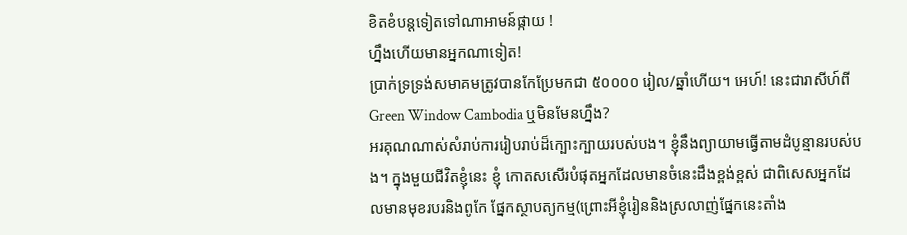ខិតខំបន្តទៀតទៅណាអាមន៍ផ្កាយ !
ហ្នឹងហើយមានអ្នកណាទៀត!
ប្រាក់ទ្រទ្រង់សមាគមត្រូវបានកែប្រែមកជា ៥០០០០ រៀល/ឆ្នាំហើយ។ អេហ៍! នេះជារាសីហ៍ពី Green Window Cambodia ឬមិនមែនហ្នឹង?
អរគុណណាស់សំរាប់ការរៀបរាប់ដ៏ក្បោះក្បាយរបស់បង។ ខ្ញុំនឹងព្យាយាមធ្វើតាមដំបូន្មានរបស់បង។ ក្នុងមួយជីវិតខ្ញុំនេះ ខ្ញុំ កោតសសើរបំផុតអ្នកដែលមានចំនេះដឹងខ្ពង់ខ្ពស់ ជាពិសេសអ្នកដែលមានមុខរបរនិងពូកែ ផ្នែកស្ថាបត្យកម្ម(ព្រោះអីខ្ញុំរៀននិងស្រលាញ់ផ្នែកនេះតាំង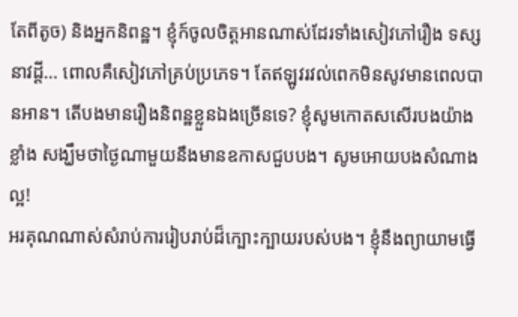តែពីតូច) និងអ្នកនិពន្ឋ។ ខ្ញុំក៍ចូលចិត្តអានណាស់ដែរទាំងសៀវភៅរឿង ទស្សនាវដ្តី… ពោលគឺសៀវភៅគ្រប់ប្រភេទ។ តែឥឡូវរវល់ពេកមិនសូវមានពេលបានអាន។ តើបងមានរឿងនិពន្ឋខ្លួនឯងច្រើនទេ? ខ្ញុំសូមកោតសសើរបងយ៉ាងខ្លាំង សង្ឃឹមថាថ្ងៃណាមួយនឹងមានឧកាសជួបបង។ សូមអោយបងសំណាងល្អ!
អរគុណណាស់សំរាប់ការរៀបរាប់ដ៏ក្បោះក្បាយរបស់បង។ ខ្ញុំនឹងព្យាយាមធ្វើ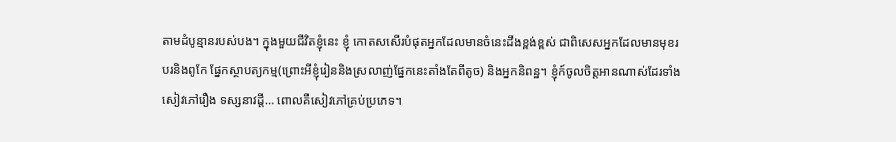តាមដំបូន្មានរបស់បង។ ក្នុងមួយជីវិតខ្ញុំនេះ ខ្ញុំ កោតសសើរបំផុតអ្នកដែលមានចំនេះដឹងខ្ពង់ខ្ពស់ ជាពិសេសអ្នកដែលមានមុខរបរនិងពូកែ ផ្នែកស្ថាបត្យកម្ម(ព្រោះអីខ្ញុំរៀននិងស្រលាញ់ផ្នែកនេះតាំងតែពីតូច) និងអ្នកនិពន្ឋ។ ខ្ញុំក៍ចូលចិត្តអានណាស់ដែរទាំងសៀវភៅរឿង ទស្សនាវដ្តី… ពោលគឺសៀវភៅគ្រប់ប្រភេទ។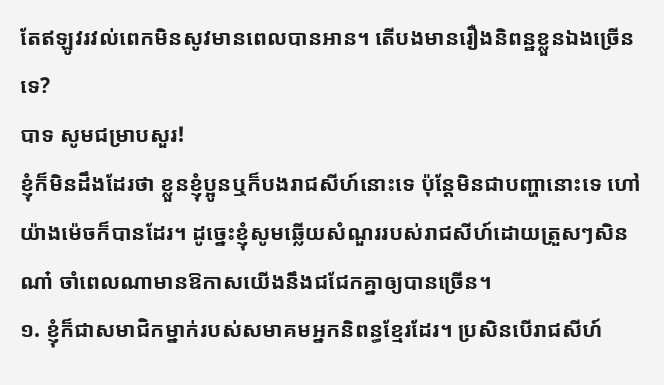តែឥឡូវរវល់ពេកមិនសូវមានពេលបានអាន។ តើបងមានរឿងនិពន្ឋខ្លួនឯងច្រើនទេ?
បាទ សូមជម្រាបសួរ!
ខ្ញុំក៏មិនដឹងដែរថា ខ្លួនខ្ញុំប្អូនឬក៏បងរាជសីហ៍នោះទេ ប៉ុន្តែមិនជាបញ្ហានោះទេ ហៅយ៉ាងម៉េចក៏បានដែរ។ ដូច្នេះខ្ញុំសូមឆ្លើយសំណួររបស់រាជសីហ៍ដោយត្រួសៗសិនណា៎ ចាំពេលណាមានឱកាសយើងនឹងជជែកគ្នាឲ្យបានច្រើន។
១. ខ្ញុំក៏ជាសមាជិកម្នាក់របស់សមាគមអ្នកនិពន្ធខ្មែរដែរ។ ប្រសិនបើរាជសីហ៍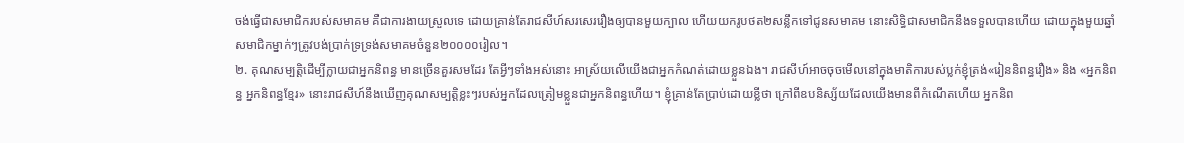ចង់ធ្វើជាសមាជិករបស់សមាគម គឺជាការងាយស្រួលទេ ដោយគ្រាន់តែរាជសីហ៍សរសេររឿងឲ្យបានមួយក្បាល ហើយយករូបថត២សន្លឹកទៅជូនសមាគម នោះសិទ្ធិជាសមាជិកនឹងទទួលបានហើយ ដោយក្នុងមួយឆ្នាំសមាជិកម្នាក់ៗត្រូវបង់ប្រាក់ទ្រទ្រង់សមាគមចំនួន២០០០០រៀល។
២. គុណសម្បត្តិដើម្បីក្លាយជាអ្នកនិពន្ធ មានច្រើនគួរសមដែរ តែអ្វីៗទាំងអស់នោះ អាស្រ័យលើយើងជាអ្នកកំណត់ដោយខ្លួនឯង។ រាជសីហ៍អាចចុចមើលនៅក្នុងមាតិការបស់ប្លក់ខ្ញុំត្រង់«រៀននិពន្ធរឿង» និង «អ្នកនិពន្ធ អ្នកនិពន្ធខ្មែរ» នោះរាជសីហ៍នឹងឃើញគុណសម្បត្តិខ្លះៗរបស់អ្នកដែលត្រៀមខ្លួនជាអ្នកនិពន្ធហើយ។ ខ្ញុំគ្រាន់តែប្រាប់ដោយខ្លីថា ក្រៅពីឧបនិស្ស័យដែលយើងមានពីកំណើតហើយ អ្នកនិព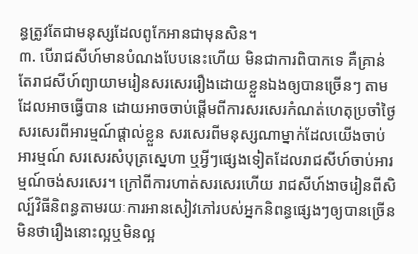ន្ធត្រូវតែជាមនុស្សដែលពូកែអានជាមុនសិន។
៣. បើរាជសីហ៍មានបំណងបែបនេះហើយ មិនជាការពិបាកទេ គឺគ្រាន់តែរាជសីហ៍ព្យាយាមរៀនសរសេររឿងដោយខ្លួនឯងឲ្យបានច្រើនៗ តាមដែលអាចធ្វើបាន ដោយអាចចាប់ផ្តើមពីការសរសេរកំណត់ហេតុប្រចាំថ្ងៃ សរសេរពីអារម្មណ៍ផ្តាល់ខ្លួន សរសេរពីមនុស្សណាម្នាក់ដែលយើងចាប់អារម្មណ៍ សរសេរសំបុត្រស្នេហា ឬអ្វីៗផ្សេងទៀតដែលរាជសីហ៍ចាប់អារម្មណ៍ចង់សរសេរ។ ក្រៅពីការហាត់សរសេរហើយ រាជសីហ៍ងាចរៀនពីសិល្ប៍វិធីនិពន្ធតាមរយៈការអានសៀវភៅរបស់អ្នកនិពន្ធផ្សេងៗឲ្យបានច្រើន មិនថារឿងនោះល្អឬមិនល្អ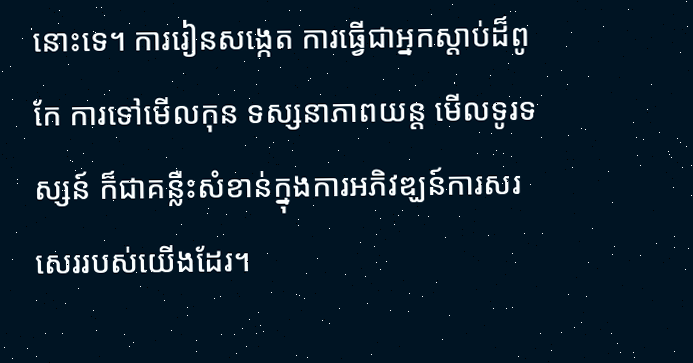នោះទេ។ ការរៀនសង្កេត ការធ្វើជាអ្នកស្តាប់ដ៏ពូកែ ការទៅមើលកុន ទស្សនាភាពយន្ត មើលទូរទស្សន៍ ក៏ជាគន្លឺះសំខាន់ក្នុងការអភិវឌ្ឃន៍ការសរសេររបស់យើងដែរ។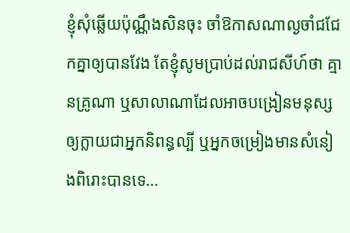ខ្ញុំសុំឆ្លើយប៉ុណ្ណឹងសិនចុះ ចាំឱកាសណាល្ងចាំជជែកគ្នាឲ្យបានវែង តែខ្ញុំសូមប្រាប់ដល់រាជសីហ៍ថា គ្មានគ្រូណា ឬសាលាណាដែលអាចបង្រៀនមនុស្សឲ្យក្លាយជាអ្នកនិពន្ធល្បី ឬអ្នកចម្រៀងមានសំនៀងពិរោះបានទេ…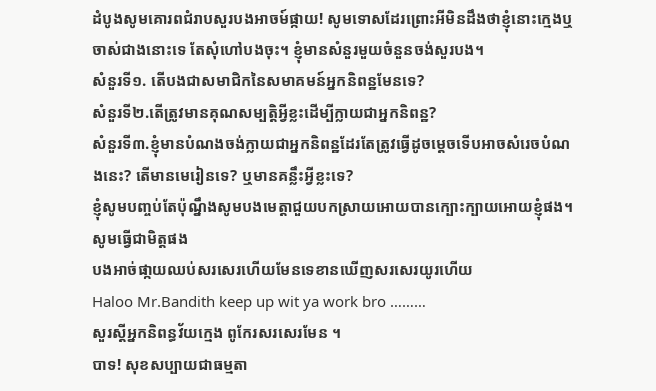ដំបូងសូមគោរពជំរាបសួរបងអាចម៍ផ្កាយ! សូមទោសដែរព្រោះអីមិនដឹងថាខ្ញុំនោះក្មេងឬចាស់ជាងនោះទេ តែសុំហៅបងចុះ។ ខ្ញុំមានសំនួរមួយចំនួនចង់សួរបង។
សំនួរទី១. តើបងជាសមាជិកនៃសមាគមន៍អ្នកនិពន្ឋមែនទេ?
សំនួរទី២.តើត្រូវមានគុណសម្បត្តិអ្វីខ្លះដើម្បីក្លាយជាអ្នកនិពន្ឋ?
សំនួរទី៣.ខ្ញុំមានបំណងចង់ក្លាយជាអ្នកនិពន្ឋដែរតែត្រូវធ្វើដូចម្តេចទើបអាចសំរេចបំណងនេះ? តើមានមេរៀនទេ? ឬមានគន្លឹះអ្វីខ្លះទេ?
ខ្ញុំសូមបញ្ចប់តែប៉ុណ្នឹងសូមបងមេត្តាជួយបកស្រាយអោយបានក្បោះក្បាយអោយខ្ញុំផង។
សូមធ្វើជាមិត្តផង
បងអាច់ផា្កយឈប់សរសេរហើយមែនទេខានឃើញសរសេរយូរហើយ
Haloo Mr.Bandith keep up wit ya work bro ………
សួរស្តីអ្នកនិពន្ធវ័យក្មេង ពូកែរសរសេរមែន ។
បាទ! សុខសប្បាយជាធម្មតា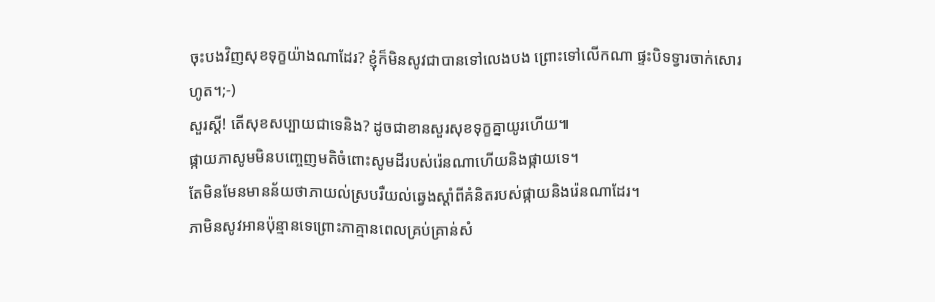ចុះបងវិញសុខទុក្ខយ៉ាងណាដែរ? ខ្ញុំក៏មិនសូវជាបានទៅលេងបង ព្រោះទៅលើកណា ផ្ទះបិទទ្វារចាក់សោរហូត។;-)
សួរស្តី! តើសុខសប្បាយជាទេនិង? ដូចជាខានសួរសុខទុក្ខគ្នាយូរហើយ៕
ផ្កាយភាសូមមិនបញ្ចេញមតិចំពោះសូមដីរបស់រ៉េនណាហើយនិងផ្កាយទេ។
តែមិនមែនមានន័យថាភាយល់ស្របរឺយល់ឆ្វេងស្តាំពីគំនិតរបស់ផ្កាយនិងរ៉េនណាដែរ។
ភាមិនសូវអានប៉ុន្មានទេព្រោះភាគ្មានពេលគ្រប់គ្រាន់សំ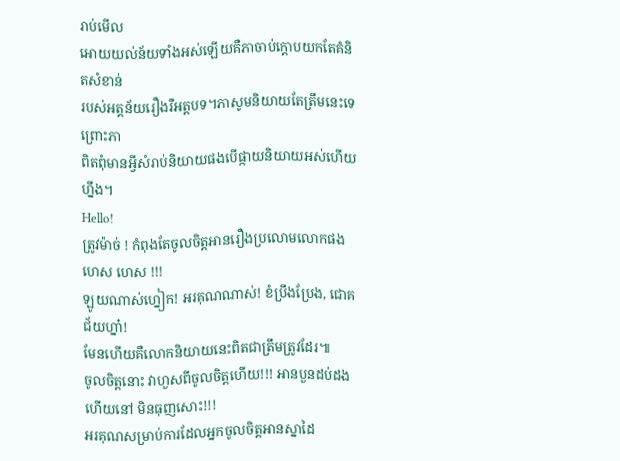រាប់មើល
អោយយល់ន័យទាំងអស់ឡើយគឺភាចាប់ក្តោបយកតែគំនិតសំខាន់
របស់អត្តន័យរឿងរឺអត្តបទ។ភាសូមនិយាយតែត្រឹមនេះទេព្រោះភា
ពិតពុំមានអ្វីសំរាប់និយាយផងបើផ្កាយនិយាយអស់ហើយហ្នឹង។
Hello!
ត្រូវម៉ាច់ ! កំពុងតែចូលចិត្តអានរឿងប្រលោមលោកផង ហេស ហេស !!!
ឡូយណាស់ហ្នៀក! អរគុណណាស់! ខំប្រឹងប្រែង, ជោគជ័យហ្នា៎!
មែនហើយគឺលោកនិយាយនេះពិតជាត្រឹមត្រូវដែរ៕
ចូលចិត្តនោះ វាហួសពីចូលចិត្តហើយ!!! អានបួនដប់ដងហើយនៅ មិនធុញសោះ!!!
អរគុណសម្រាប់ការដែលអ្នកចូលចិត្តអានស្នាដៃ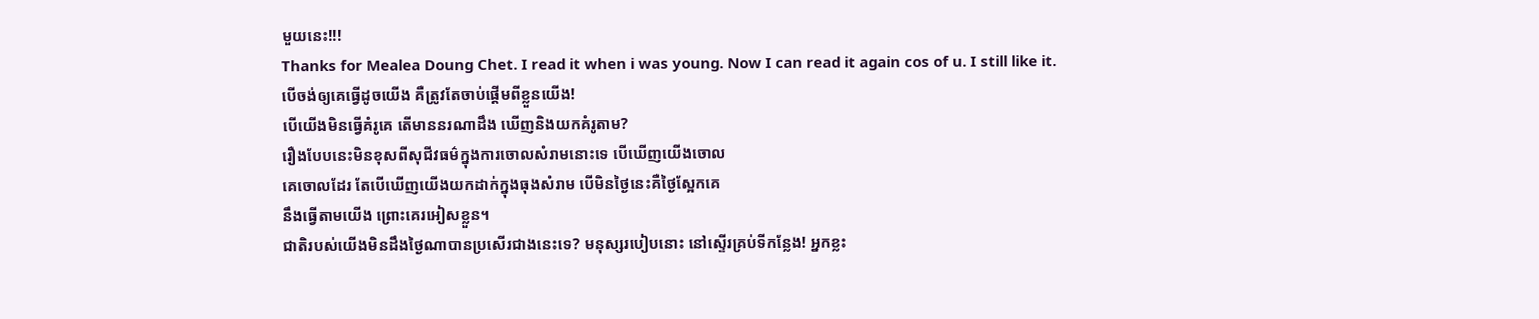មួយនេះ!!!
Thanks for Mealea Doung Chet. I read it when i was young. Now I can read it again cos of u. I still like it.
បើចង់ឲ្យគេធ្វើដូចយើង គឺត្រូវតែចាប់ផ្តើមពីខ្លួនយើង!
បើយើងមិនធ្វើគំរូគេ តើមាននរណាដឹង ឃើញនិងយកគំរូតាម?
រឿងបែបនេះមិនខុសពីសុជីវធម៌ក្នុងការចោលសំរាមនោះទេ បើឃើញយើងចោល
គេចោលដែរ តែបើឃើញយើងយកដាក់ក្នុងធុងសំរាម បើមិនថ្ងៃនេះគឺថ្ងៃស្អែកគេ
នឹងធ្វើតាមយើង ព្រោះគេរអៀសខ្លួន។
ជាតិរបស់យើងមិនដឹងថ្ងៃណាបានប្រសើរជាងនេះទេ? មនុស្សរបៀបនោះ នៅស្ទើរគ្រប់ទីកន្លែង! អ្នកខ្លះ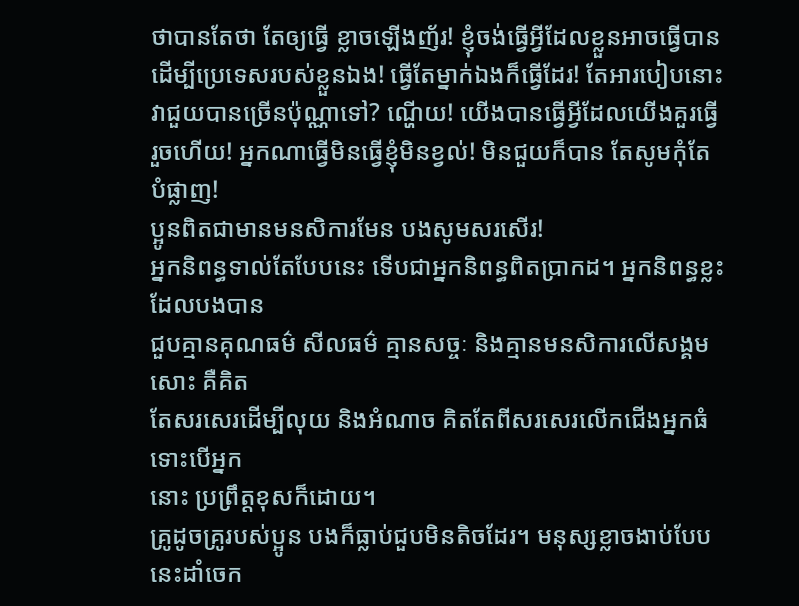ថាបានតែថា តែឲ្យធ្វើ ខ្លាចឡើងញ័រ! ខ្ញុំចង់ធ្វើអ្វីដែលខ្លួនអាចធ្វើបានដើម្បីប្រេទេសរបស់ខ្លួនឯង! ធ្វើតែម្នាក់ឯងក៏ធ្វើដែរ! តែអារបៀបនោះ វាជួយបានច្រើនប៉ុណ្ណាទៅ? ណ្ហើយ! យើងបានធ្វើអ្វីដែលយើងគួរធ្វើរួចហើយ! អ្នកណាធ្វើមិនធ្វើខ្ញុំមិនខ្វល់! មិនជួយក៏បាន តែសូមកុំតែបំផ្លាញ!
ប្អូនពិតជាមានមនសិការមែន បងសូមសរសើរ!
អ្នកនិពន្ធទាល់តែបែបនេះ ទើបជាអ្នកនិពន្ធពិតប្រាកដ។ អ្នកនិពន្ធខ្លះដែលបងបាន
ជួបគ្មានគុណធម៌ សីលធម៌ គ្មានសច្ចៈ និងគ្មានមនសិការលើសង្គមសោះ គឺគិត
តែសរសេរដើម្បីលុយ និងអំណាច គិតតែពីសរសេរលើកជើងអ្នកធំទោះបើអ្នក
នោះ ប្រព្រឹត្តខុសក៏ដោយ។
គ្រូដូចគ្រូរបស់ប្អូន បងក៏ធ្លាប់ជួបមិនតិចដែរ។ មនុស្សខ្លាចងាប់បែបនេះដាំចេក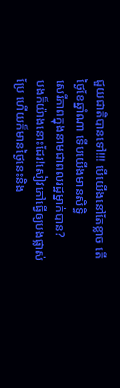ជួយជាតិបានទៅ!!! បើយើងនៅតែខ្លាច តើថ្ងៃខែឆ្នាំណា ទើបយើងមានសិទ្ធិ
សេរីភាពក្នុងនាមជាពលរដ្ឋម្នាក់បាន?
បងក៏យ៉ាងនោះដែរ!សៀវភៅធ្វើឲ្យបងផ្លាស់ប្រែ ហើយក៏មានថ្ងៃនេះនិង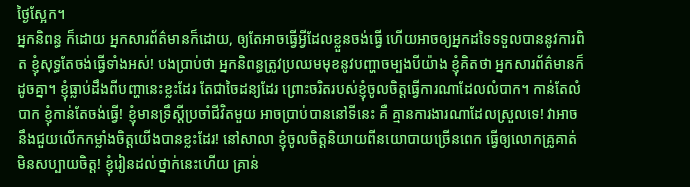ថ្ងៃស្អែក។
អ្នកនិពន្ធ ក៏ដោយ អ្នកសារព័ត៌មានក៏ដោយ, ឲ្យតែអាចធ្វើអ្វីដែលខ្លួនចង់ធ្វើ ហើយអាចឲ្យអ្នកដទៃទទួលបាននូវការពិត ខ្ញុំសុទ្ធតែចង់ធ្វើទាំងអស់! បងប្រាប់ថា អ្នកនិពន្ធត្រូវប្រឈមមុខនូវបញ្ហាចម្បងបីយ៉ាង ខ្ញុំគិតថា អ្នកសារព័ត៌មានក៏ដូចគ្នា។ ខ្ញុំធ្លាប់ដឹងពីបញ្ហានេះខ្លះដែរ តែជាចៃដន្យដែរ ព្រោះចរិតរបស់ខ្ញុំចូលចិត្តធ្វើការណាដែលលំបាក។ កាន់តែលំបាក ខ្ញុំកាន់តែចង់ធ្វើ! ខ្ញុំមានទ្រឹស្ដីប្រចាំជីវិតមួយ អាចប្រាប់បាននៅទីនេះ គឺ គ្មានការងារណាដែលស្រួលទេ! វាអាចនឹងជួយលើកកម្លាំងចិត្តយើងបានខ្លះដែរ! នៅសាលា ខ្ញុំចូលចិត្តនិយាយពីនយោបាយច្រើនពេក ធ្វើឲ្យលោកគ្រូគាត់មិនសប្បាយចិត្ត! ខ្ញុំរៀនដល់ថ្នាក់នេះហើយ គ្រាន់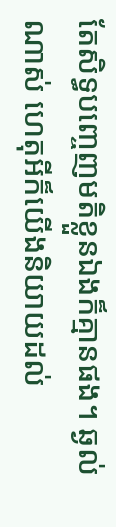តែសិទ្ធបញ្ចេញមតិខ្លួនឯងក៏គ្មានផង។ ឆ្ងល់ណាស់ ហេតុអីក៏យើងនិយាយដល់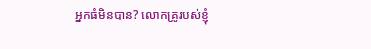អ្នកធំមិនបាន? លោកគ្រូរបស់ខ្ញុំ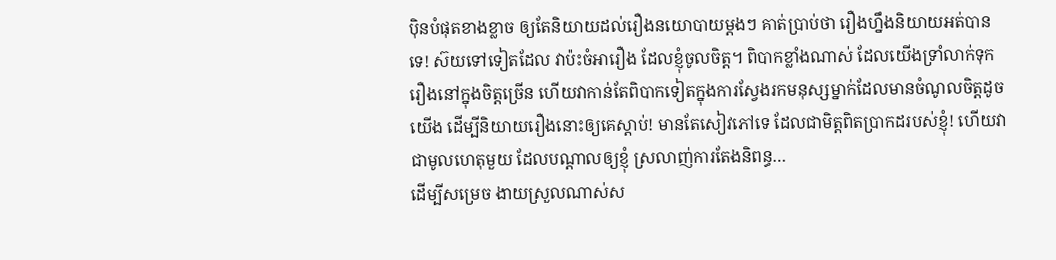ប៉ិនបំផុតខាងខ្លាច ឲ្យតែនិយាយដល់រឿងនយោបាយម្ដងៗ គាត់ប្រាប់ថា រឿងហ្នឹងនិយាយអត់បានទេ! ស៊យទៅទៀតដែល វាប៉ះចំអារឿង ដែលខ្ញុំចូលចិត្ត។ ពិបាកខ្លាំងណាស់ ដែលយើងទ្រាំលាក់ទុករឿងនៅក្នុងចិត្តច្រើន ហើយវាកាន់តែពិបាកទៀតក្នុងការស្វែងរកមនុស្សម្នាក់ដែលមានចំណូលចិត្តដូចយើង ដើម្បីនិយាយរឿងនោះឲ្យគេស្ដាប់! មានតែសៀវភៅទេ ដែលជាមិត្តពិតប្រាកដរបស់ខ្ញុំ! ហើយវាជាមូលហេតុមួយ ដែលបណ្ដាលឲ្យខ្ញុំ ស្រលាញ់ការតែងនិពន្ធ…
ដើម្បីសម្រេច ងាយស្រួលណាស់ស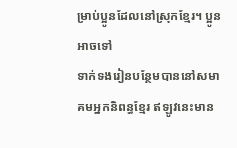ម្រាប់ប្អូនដែលនៅស្រុកខ្មែរ។ ប្អូនអាចទៅ
ទាក់ទងរៀនបន្ថែមបាននៅសមាគមអ្នកនិពន្ធខ្មែរ ឥឡូវនេះមាន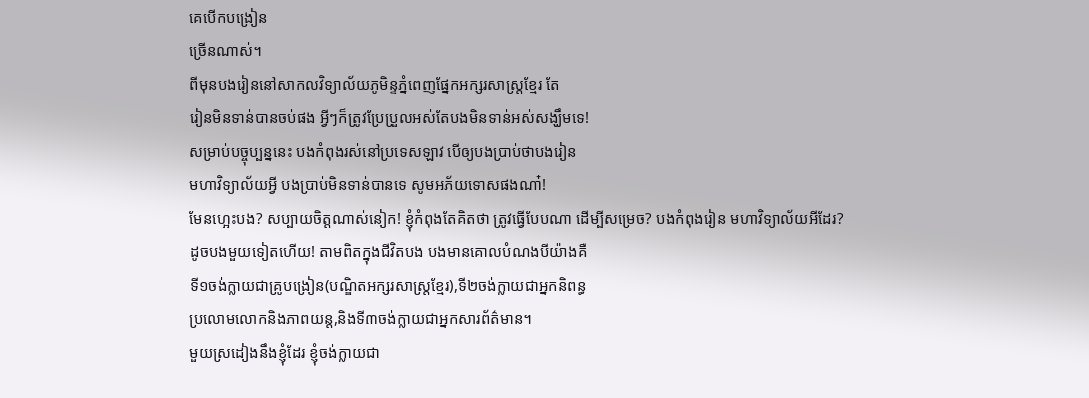គេបើកបង្រៀន
ច្រើនណាស់។
ពីមុនបងរៀននៅសាកលវិទ្យាល័យភូមិន្ទភ្នំពេញផ្នែកអក្សរសាស្រ្តខ្មែរ តែ
រៀនមិនទាន់បានចប់ផង អ្វីៗក៏ត្រូវប្រែប្រួលអស់តែបងមិនទាន់អស់សង្ឃឹមទេ!
សម្រាប់បច្ចុប្បន្ននេះ បងកំពុងរស់នៅប្រទេសឡាវ បើឲ្យបងប្រាប់ថាបងរៀន
មហាវិទ្យាល័យអ្វី បងប្រាប់មិនទាន់បានទេ សូមអភ័យទោសផងណា៎!
មែនហ្អេះបង? សប្បាយចិត្តណាស់នៀក! ខ្ញុំកំពុងតែគិតថា ត្រូវធ្វើបែបណា ដើម្បីសម្រេច? បងកំពុងរៀន មហាវិទ្យាល័យអីដែរ?
ដូចបងមួយទៀតហើយ! តាមពិតក្នុងជីវិតបង បងមានគោលបំណងបីយ៉ាងគឺ
ទី១ចង់ក្លាយជាគ្រូបង្រៀន(បណ្ឌិតអក្សរសាស្រ្តខ្មែរ),ទី២ចង់ក្លាយជាអ្នកនិពន្ធ
ប្រលោមលោកនិងភាពយន្ត,និងទី៣ចង់ក្លាយជាអ្នកសារព័ត៌មាន។
មួយស្រដៀងនឹងខ្ញុំដែរ ខ្ញុំចង់ក្លាយជា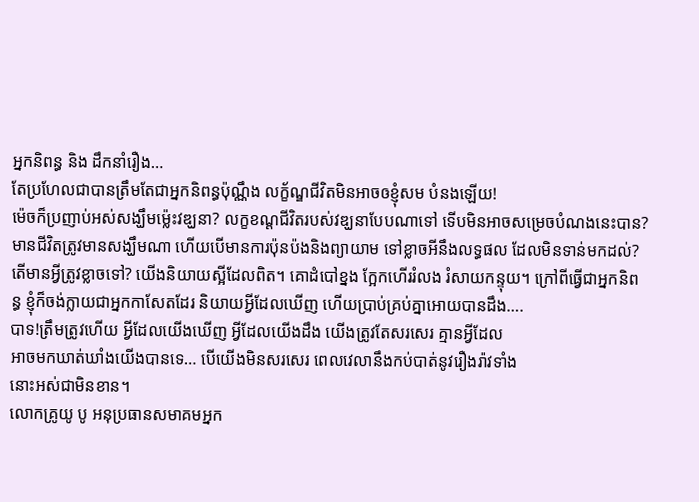អ្នកនិពន្ធ និង ដឹកនាំរឿង…
តែប្រហែលជាបានត្រឹមតែជាអ្នកនិពន្ធប៉ុណ្ណឹង លក្ខ័ណ្ឌជីវិតមិនអាចឲខ្ញុំសម បំនងឡើយ!
ម៉េចក៏ប្រញាប់អស់សង្ឃឹមម្ល៉េះវឌ្ឃនា? លក្ខខណ្ដជីវិតរបស់វឌ្ឃនាបែបណាទៅ ទើបមិនអាចសម្រេចបំណងនេះបាន? មានជីវិតត្រូវមានសង្ឃឹមណា ហើយបើមានការប៉ុនប៉ងនិងព្យាយាម ទៅខ្លាចអីនឹងលទ្ធផល ដែលមិនទាន់មកដល់?
តើមានអ្វីត្រូវខ្លាចទៅ? យើងនិយាយស្អីដែលពិត។ គោដំបៅខ្នង ក្អែកហើររំលង រំសាយកន្ទុយ។ ក្រៅពីធ្វើជាអ្នកនិពន្ធ ខ្ញុំក៏ចង់ក្លាយជាអ្នកកាសែតដែរ និយាយអ្វីដែលឃើញ ហើយប្រាប់គ្រប់គ្នាអោយបានដឹង….
បាទ!ត្រឹមត្រូវហើយ អ្វីដែលយើងឃើញ អ្វីដែលយើងដឹង យើងត្រូវតែសរសេរ គ្មានអ្វីដែល
អាចមកឃាត់ឃាំងយើងបានទេ… បើយើងមិនសរសេរ ពេលវេលានឹងកប់បាត់នូវរឿងរ៉ាវទាំង
នោះអស់ជាមិនខាន។
លោកគ្រូយូ បូ អនុប្រធានសមាគមអ្នក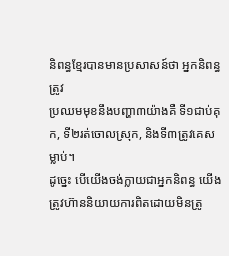និពន្ធខ្មែរបានមានប្រសាសន៍ថា អ្នកនិពន្ធត្រូវ
ប្រឈមមុខនឹងបញ្ហា៣យ៉ាងគឺ ទី១ជាប់គុក, ទី២រត់ចោលស្រុក, និងទី៣ត្រូវគេសម្លាប់។
ដូច្នេះ បើយើងចង់ក្លាយជាអ្នកនិពន្ធ យើងត្រូវហ៊ាននិយាយការពិតដោយមិនត្រូ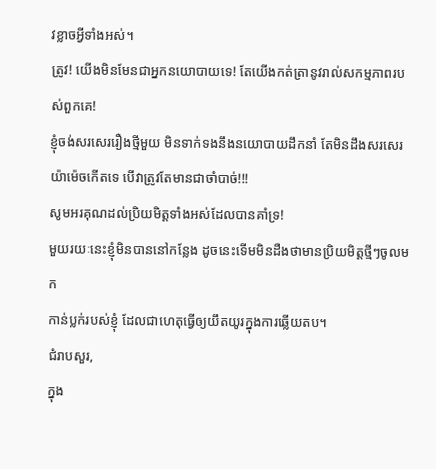វខ្លាចអ្វីទាំងអស់។
ត្រូវ! យើងមិនមែនជាអ្នកនយោបាយទេ! តែយើងកត់ត្រានូវរាល់សកម្មភាពរបស់ពួកគេ!
ខ្ញុំចង់សរសេររឿងថ្មីមួយ មិនទាក់ទងនឹងនយោបាយដឹកនាំ តែមិនដឹងសរសេរយ៉ាម៉េចកើតទេ បើវាត្រូវតែមានជាចាំបាច់!!!
សូមអរគុណដល់ប្រិយមិត្តទាំងអស់ដែលបានគាំទ្រ!
មួយរយៈនេះខ្ញុំមិនបាននៅកន្លែង ដូចនេះទើមមិនដឺងថាមានប្រិយមិត្តថ្មីៗចូលមក
កាន់ប្លក់របស់ខ្ញុំ ដែលជាហេតុធ្វើឲ្យយឹតយូរក្នុងការឆ្លើយតប។
ជំរាបសួរ,
ក្នុង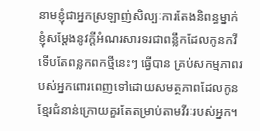នាមខ្ញុំជាអ្នកស្រឡាញ់សិល្បៈការតែងនិពន្ធម្នាក់ ខ្ញុំសម្តែងនូវក្តីអំណរសារទរជាពន្លឹកដែលកូនកវីទើបតែពន្លកពកថ្មីនេះៗ ធ្វើបាន គ្រប់សកម្មភាពរបស់អ្នកពោរពេញទៅដោយសមត្ថភាពដែលកូនខ្មែរជំនាន់ក្រោយគួរតែតម្រាប់តាមវីរៈរបស់អ្នក។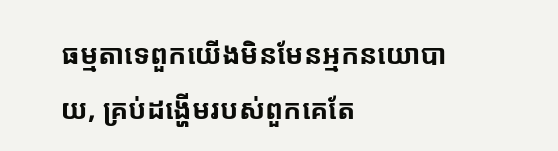ធម្មតាទេពួកយើងមិនមែនអ្មកនយោបាយ, គ្រប់ដង្ហើមរបស់ពួកគេតែ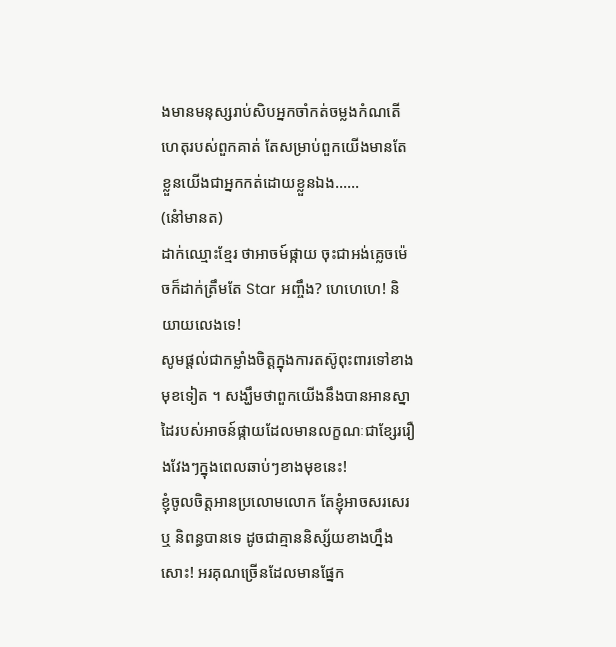ងមានមនុស្សរាប់សិបអ្នកចាំកត់ចម្លងកំណតើហេតុរបស់ពួកគាត់ តែសម្រាប់ពួកយើងមានតែខ្លួនយើងជាអ្នកកត់ដោយខ្លួនឯង……
(នៅំមានត)
ដាក់ឈ្មោះខ្មែរ ថាអាចម៍ផ្កាយ ចុះជាអង់គ្លេចម៉េចក៏ដាក់ត្រឹមតែ Star អញ្ចឹង? ហេហេហេ! និយាយលេងទេ!
សូមផ្តល់ជាកម្លាំងចិត្តក្នុងការតស៊ូពុះពារទៅខាងមុខទៀត ។ សង្ឃឹមថាពួកយើងនឹងបានអានស្នាដៃរបស់អាចន៍ផ្កាយដែលមានលក្ខណៈជាខ្សែររឿងវែងៗក្នុងពេលឆាប់ៗខាងមុខនេះ!
ខ្ញុំចូលចិត្តអានប្រលោមលោក តែខ្ញុំអាចសរសេរ ឬ និពន្ធបានទេ ដូចជាគ្មាននិស្ស័យខាងហ្នឹងសោះ! អរគុណច្រើនដែលមានផ្នែក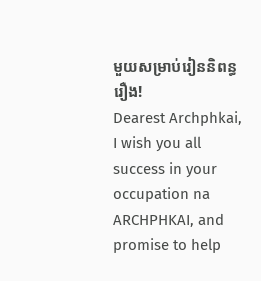មួយសម្រាប់រៀននិពន្ធរឿង!
Dearest Archphkai,
I wish you all success in your occupation na ARCHPHKAI, and promise to help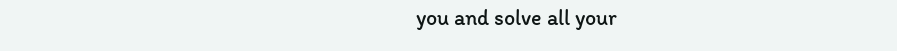you and solve all your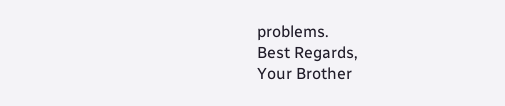problems.
Best Regards,
Your Brother